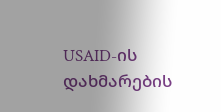USAID-ის დახმარების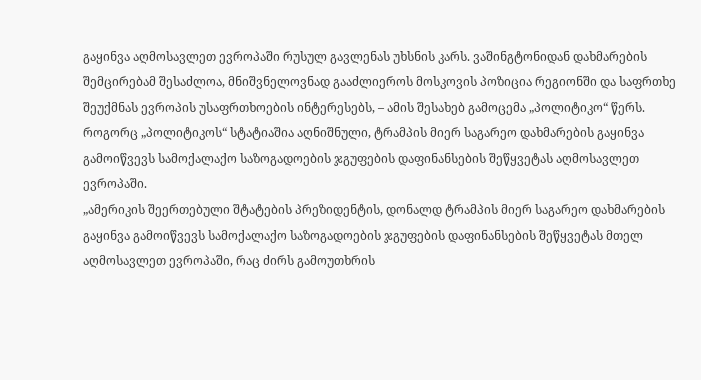გაყინვა აღმოსავლეთ ევროპაში რუსულ გავლენას უხსნის კარს. ვაშინგტონიდან დახმარების შემცირებამ შესაძლოა, მნიშვნელოვნად გააძლიეროს მოსკოვის პოზიცია რეგიონში და საფრთხე შეუქმნას ევროპის უსაფრთხოების ინტერესებს, – ამის შესახებ გამოცემა „პოლიტიკო“ წერს.
როგორც „პოლიტიკოს“ სტატიაშია აღნიშნული, ტრამპის მიერ საგარეო დახმარების გაყინვა გამოიწვევს სამოქალაქო საზოგადოების ჯგუფების დაფინანსების შეწყვეტას აღმოსავლეთ ევროპაში.
„ამერიკის შეერთებული შტატების პრეზიდენტის, დონალდ ტრამპის მიერ საგარეო დახმარების გაყინვა გამოიწვევს სამოქალაქო საზოგადოების ჯგუფების დაფინანსების შეწყვეტას მთელ აღმოსავლეთ ევროპაში, რაც ძირს გამოუთხრის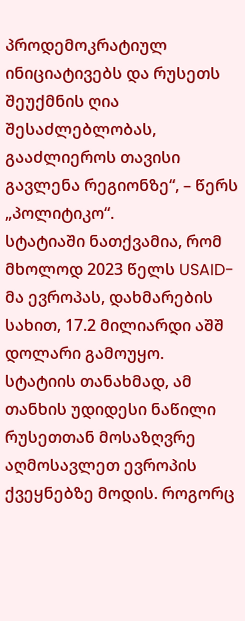პროდემოკრატიულ ინიციატივებს და რუსეთს შეუქმნის ღია შესაძლებლობას, გააძლიეროს თავისი გავლენა რეგიონზე“, – წერს „პოლიტიკო“.
სტატიაში ნათქვამია, რომ მხოლოდ 2023 წელს USAID-მა ევროპას, დახმარების სახით, 17.2 მილიარდი აშშ დოლარი გამოუყო. სტატიის თანახმად, ამ თანხის უდიდესი ნაწილი რუსეთთან მოსაზღვრე აღმოსავლეთ ევროპის ქვეყნებზე მოდის. როგორც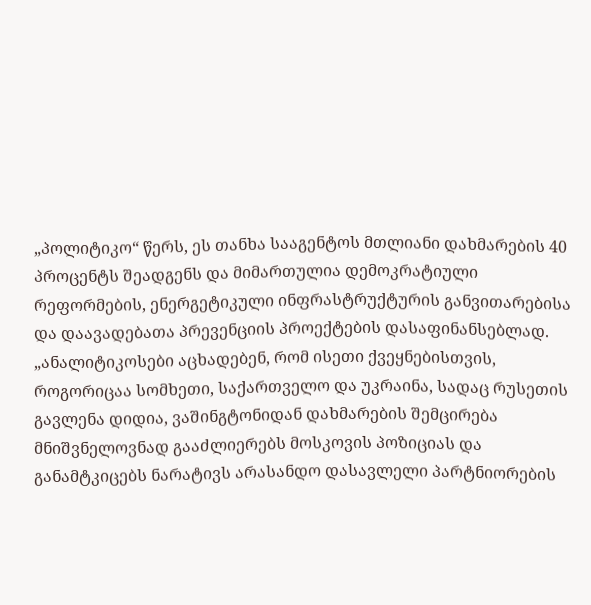„პოლიტიკო“ წერს, ეს თანხა სააგენტოს მთლიანი დახმარების 40 პროცენტს შეადგენს და მიმართულია დემოკრატიული რეფორმების, ენერგეტიკული ინფრასტრუქტურის განვითარებისა და დაავადებათა პრევენციის პროექტების დასაფინანსებლად.
„ანალიტიკოსები აცხადებენ, რომ ისეთი ქვეყნებისთვის, როგორიცაა სომხეთი, საქართველო და უკრაინა, სადაც რუსეთის გავლენა დიდია, ვაშინგტონიდან დახმარების შემცირება მნიშვნელოვნად გააძლიერებს მოსკოვის პოზიციას და განამტკიცებს ნარატივს არასანდო დასავლელი პარტნიორების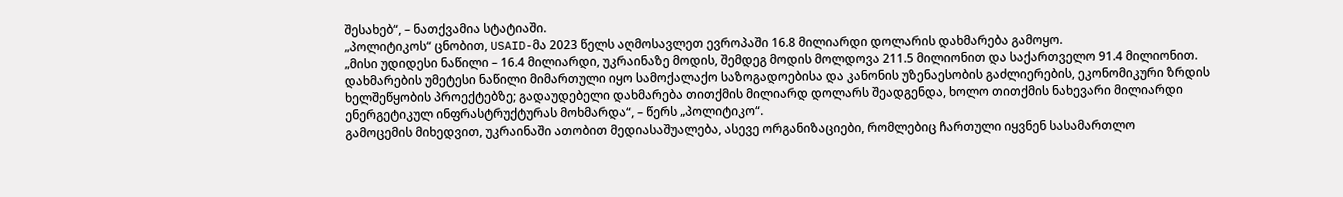შესახებ“, – ნათქვამია სტატიაში.
„პოლიტიკოს“ ცნობით, USAID-მა 2023 წელს აღმოსავლეთ ევროპაში 16.8 მილიარდი დოლარის დახმარება გამოყო.
„მისი უდიდესი ნაწილი – 16.4 მილიარდი, უკრაინაზე მოდის, შემდეგ მოდის მოლდოვა 211.5 მილიონით და საქართველო 91.4 მილიონით. დახმარების უმეტესი ნაწილი მიმართული იყო სამოქალაქო საზოგადოებისა და კანონის უზენაესობის გაძლიერების, ეკონომიკური ზრდის ხელშეწყობის პროექტებზე; გადაუდებელი დახმარება თითქმის მილიარდ დოლარს შეადგენდა, ხოლო თითქმის ნახევარი მილიარდი ენერგეტიკულ ინფრასტრუქტურას მოხმარდა“, – წერს „პოლიტიკო“.
გამოცემის მიხედვით, უკრაინაში ათობით მედიასაშუალება, ასევე ორგანიზაციები, რომლებიც ჩართული იყვნენ სასამართლო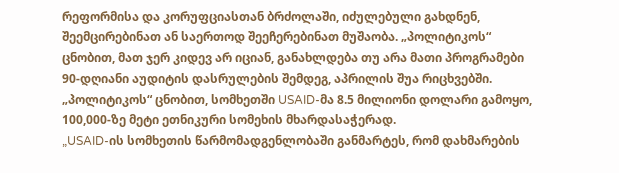რეფორმისა და კორუფციასთან ბრძოლაში, იძულებული გახდნენ, შეემცირებინათ ან საერთოდ შეეჩერებინათ მუშაობა. „პოლიტიკოს“ ცნობით, მათ ჯერ კიდევ არ იციან, განახლდება თუ არა მათი პროგრამები 90-დღიანი აუდიტის დასრულების შემდეგ, აპრილის შუა რიცხვებში.
„პოლიტიკოს“ ცნობით, სომხეთში USAID-მა 8.5 მილიონი დოლარი გამოყო, 100,000-ზე მეტი ეთნიკური სომეხის მხარდასაჭერად.
„USAID-ის სომხეთის წარმომადგენლობაში განმარტეს, რომ დახმარების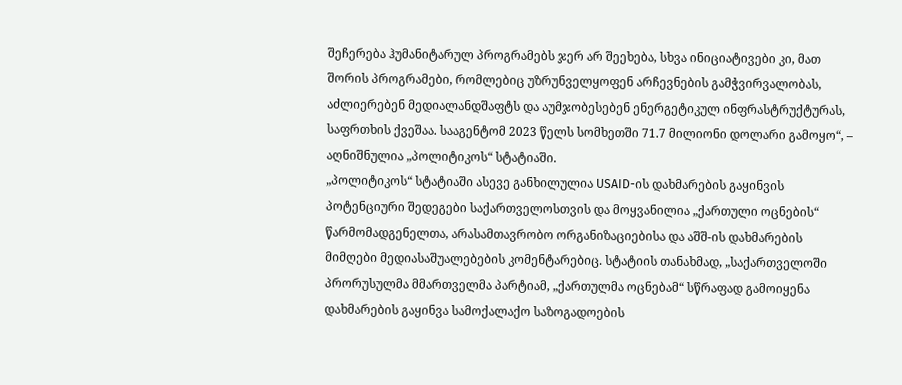შეჩერება ჰუმანიტარულ პროგრამებს ჯერ არ შეეხება, სხვა ინიციატივები კი, მათ შორის პროგრამები, რომლებიც უზრუნველყოფენ არჩევნების გამჭვირვალობას, აძლიერებენ მედიალანდშაფტს და აუმჯობესებენ ენერგეტიკულ ინფრასტრუქტურას, საფრთხის ქვეშაა. სააგენტომ 2023 წელს სომხეთში 71.7 მილიონი დოლარი გამოყო“, – აღნიშნულია „პოლიტიკოს“ სტატიაში.
„პოლიტიკოს“ სტატიაში ასევე განხილულია USAID-ის დახმარების გაყინვის პოტენციური შედეგები საქართველოსთვის და მოყვანილია „ქართული ოცნების“ წარმომადგენელთა, არასამთავრობო ორგანიზაციებისა და აშშ-ის დახმარების მიმღები მედიასაშუალებების კომენტარებიც. სტატიის თანახმად, „საქართველოში პრორუსულმა მმართველმა პარტიამ, „ქართულმა ოცნებამ“ სწრაფად გამოიყენა დახმარების გაყინვა სამოქალაქო საზოგადოების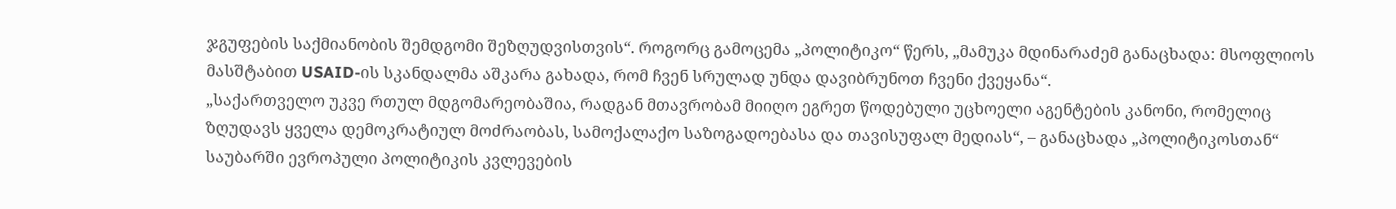ჯგუფების საქმიანობის შემდგომი შეზღუდვისთვის“. როგორც გამოცემა „პოლიტიკო“ წერს, „მამუკა მდინარაძემ განაცხადა: მსოფლიოს მასშტაბით USAID-ის სკანდალმა აშკარა გახადა, რომ ჩვენ სრულად უნდა დავიბრუნოთ ჩვენი ქვეყანა“.
„საქართველო უკვე რთულ მდგომარეობაშია, რადგან მთავრობამ მიიღო ეგრეთ წოდებული უცხოელი აგენტების კანონი, რომელიც ზღუდავს ყველა დემოკრატიულ მოძრაობას, სამოქალაქო საზოგადოებასა და თავისუფალ მედიას“, – განაცხადა „პოლიტიკოსთან“ საუბარში ევროპული პოლიტიკის კვლევების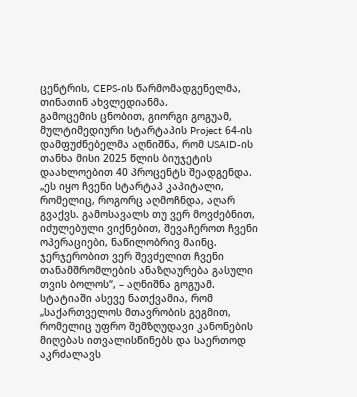ცენტრის, CEPS-ის წარმომადგენელმა, თინათინ ახვლედიანმა.
გამოცემის ცნობით, გიორგი გოგუამ, მულტიმედიური სტარტაპის Project 64-ის დამფუძნებელმა აღნიშნა, რომ USAID-ის თანხა მისი 2025 წლის ბიუჯეტის დაახლოებით 40 პროცენტს შეადგენდა.
„ეს იყო ჩვენი სტარტაპ კაპიტალი, რომელიც, როგორც აღმოჩნდა, აღარ გვაქვს. გამოსავალს თუ ვერ მოვძებნით, იძულებული ვიქნებით, შევაჩეროთ ჩვენი ოპერაციები, ნაწილობრივ მაინც. ჯერჯერობით ვერ შევძელით ჩვენი თანამშრომლების ანაზღაურება გასული თვის ბოლოს“, – აღნიშნა გოგუამ.
სტატიაში ასევე ნათქვამია, რომ „საქართველოს მთავრობის გეგმით, რომელიც უფრო შემზღუდავი კანონების მიღებას ითვალისწინებს და საერთოდ აკრძალავს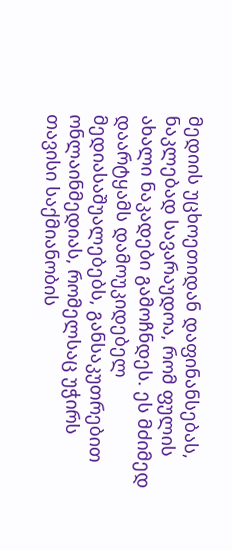მედიის უცხოეთიდან დაფინანსებას, ნაკლებად სავარაუდოა, რომ ფულის ახალი ნაკადები გამოჩნდეს. ეს მძიმედ დაარტყამს დამოუკიდებელ მედიასაშუალებებს, განსაკუთრებით ონლაინმედიას, რომელსაც უჭირს თავისი საქმიანობის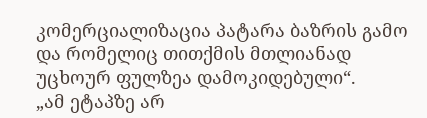კომერციალიზაცია პატარა ბაზრის გამო და რომელიც თითქმის მთლიანად უცხოურ ფულზეა დამოკიდებული“.
„ამ ეტაპზე არ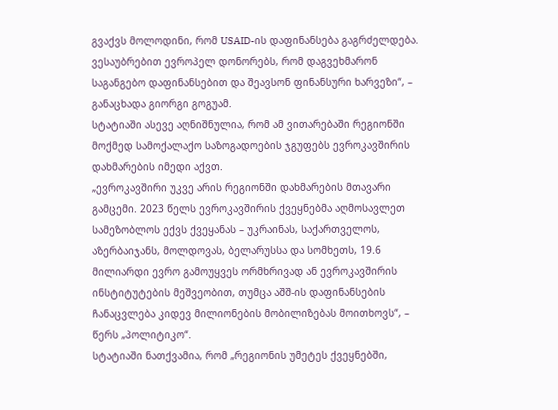გვაქვს მოლოდინი, რომ USAID-ის დაფინანსება გაგრძელდება. ვესაუბრებით ევროპელ დონორებს, რომ დაგვეხმარონ საგანგებო დაფინანსებით და შეავსონ ფინანსური ხარვეზი“, – განაცხადა გიორგი გოგუამ.
სტატიაში ასევე აღნიშნულია, რომ ამ ვითარებაში რეგიონში მოქმედ სამოქალაქო საზოგადოების ჯგუფებს ევროკავშირის დახმარების იმედი აქვთ.
„ევროკავშირი უკვე არის რეგიონში დახმარების მთავარი გამცემი. 2023 წელს ევროკავშირის ქვეყნებმა აღმოსავლეთ სამეზობლოს ექვს ქვეყანას – უკრაინას, საქართველოს, აზერბაიჯანს, მოლდოვას, ბელარუსსა და სომხეთს, 19.6 მილიარდი ევრო გამოუყვეს ორმხრივად ან ევროკავშირის ინსტიტუტების მეშვეობით, თუმცა აშშ-ის დაფინანსების ჩანაცვლება კიდევ მილიონების მობილიზებას მოითხოვს“, – წერს „პოლიტიკო“.
სტატიაში ნათქვამია, რომ „რეგიონის უმეტეს ქვეყნებში,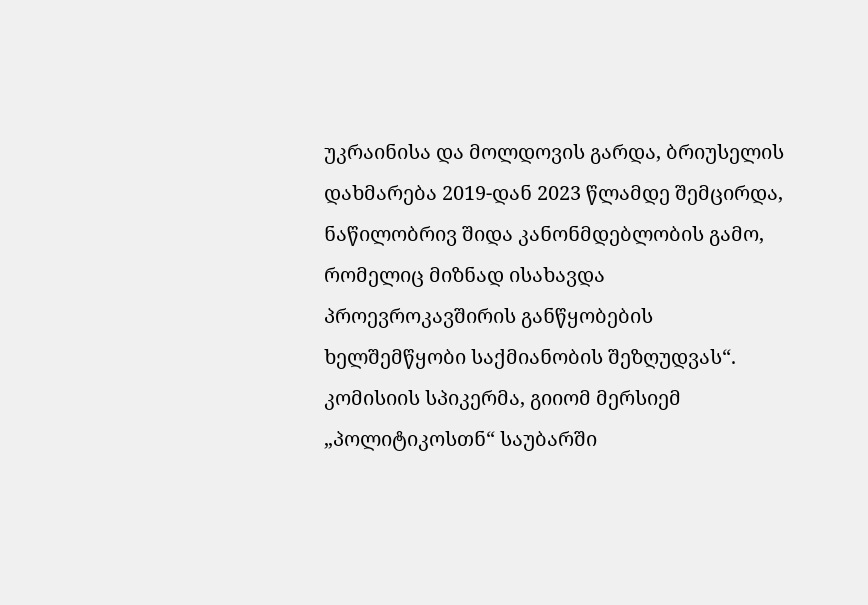უკრაინისა და მოლდოვის გარდა, ბრიუსელის დახმარება 2019-დან 2023 წლამდე შემცირდა, ნაწილობრივ შიდა კანონმდებლობის გამო, რომელიც მიზნად ისახავდა პროევროკავშირის განწყობების ხელშემწყობი საქმიანობის შეზღუდვას“.
კომისიის სპიკერმა, გიიომ მერსიემ „პოლიტიკოსთნ“ საუბარში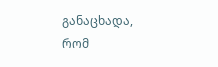განაცხადა, რომ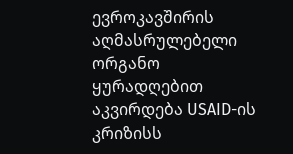ევროკავშირის აღმასრულებელი ორგანო ყურადღებით აკვირდება USAID-ის კრიზისს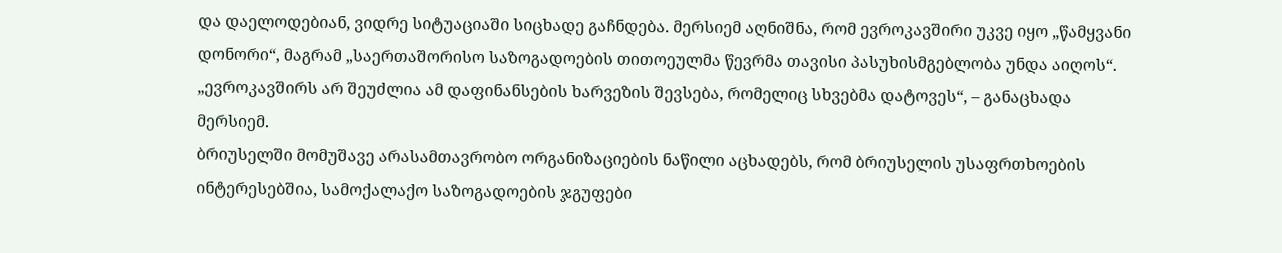და დაელოდებიან, ვიდრე სიტუაციაში სიცხადე გაჩნდება. მერსიემ აღნიშნა, რომ ევროკავშირი უკვე იყო „წამყვანი დონორი“, მაგრამ „საერთაშორისო საზოგადოების თითოეულმა წევრმა თავისი პასუხისმგებლობა უნდა აიღოს“.
„ევროკავშირს არ შეუძლია ამ დაფინანსების ხარვეზის შევსება, რომელიც სხვებმა დატოვეს“, – განაცხადა მერსიემ.
ბრიუსელში მომუშავე არასამთავრობო ორგანიზაციების ნაწილი აცხადებს, რომ ბრიუსელის უსაფრთხოების ინტერესებშია, სამოქალაქო საზოგადოების ჯგუფები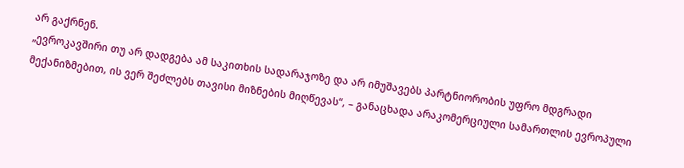არ გაქრნენ.
„ევროკავშირი თუ არ დადგება ამ საკითხის სადარაჯოზე და არ იმუშავებს პარტნიორობის უფრო მდგრადი მექანიზმებით, ის ვერ შეძლებს თავისი მიზნების მიღწევას“, – განაცხადა არაკომერციული სამართლის ევროპული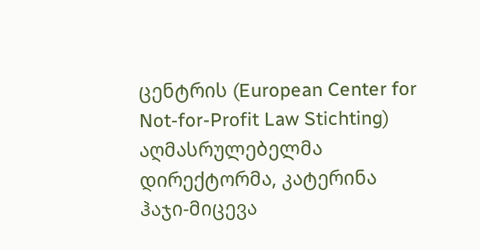ცენტრის (European Center for Not-for-Profit Law Stichting) აღმასრულებელმა დირექტორმა, კატერინა ჰაჯი-მიცევა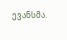ევანსმა.